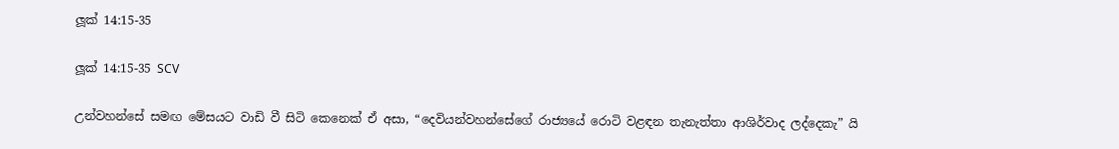ලූක් 14:15-35

ලූක් 14:15-35 SCV

උන්වහන්සේ සමඟ මේසයට වාඩි වී සිටි කෙනෙක් ඒ අසා, “දෙවියන්වහන්සේගේ රාජ්‍යයේ රොටි වළඳන තැනැත්තා ආශිර්වාද ලද්දෙකැ” යි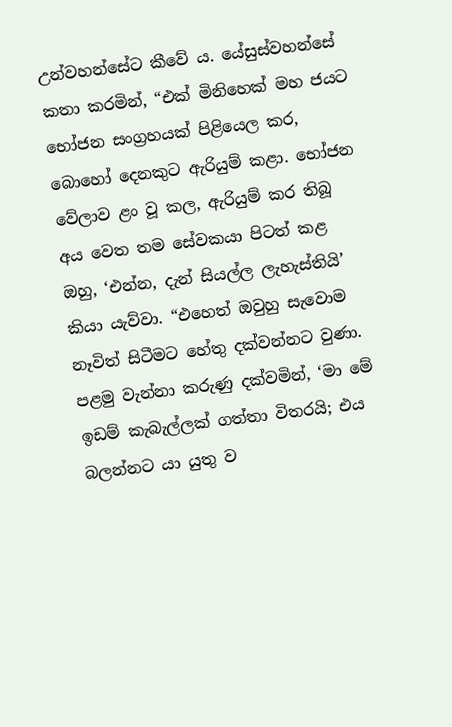උන්වහන්සේට කීවේ ය. යේසුස්වහන්සේ කතා කරමින්, “එක් මිනිහෙක් මහ ජයට භෝජන සංග්‍රහයක් පිළියෙල කර, බොහෝ දෙනකුට ඇරියුම් කළා. භෝජන වේලාව ළං වූ කල, ඇරියුම් කර තිබූ අය වෙත තම සේවකයා පිටත් කළ ඔහු, ‘එන්න, දැන් සියල්ල ලැහැස්තියි’ කියා යැව්වා. “එහෙත් ඔවුහු සැවොම නෑවිත් සිටීමට හේතු දක්වන්නට වුණා. පළමු වැන්නා කරුණු දක්වමින්, ‘මා මේ ඉඩම් කැබැල්ලක් ගත්තා විතරයි; එය බලන්නට යා යුතු ව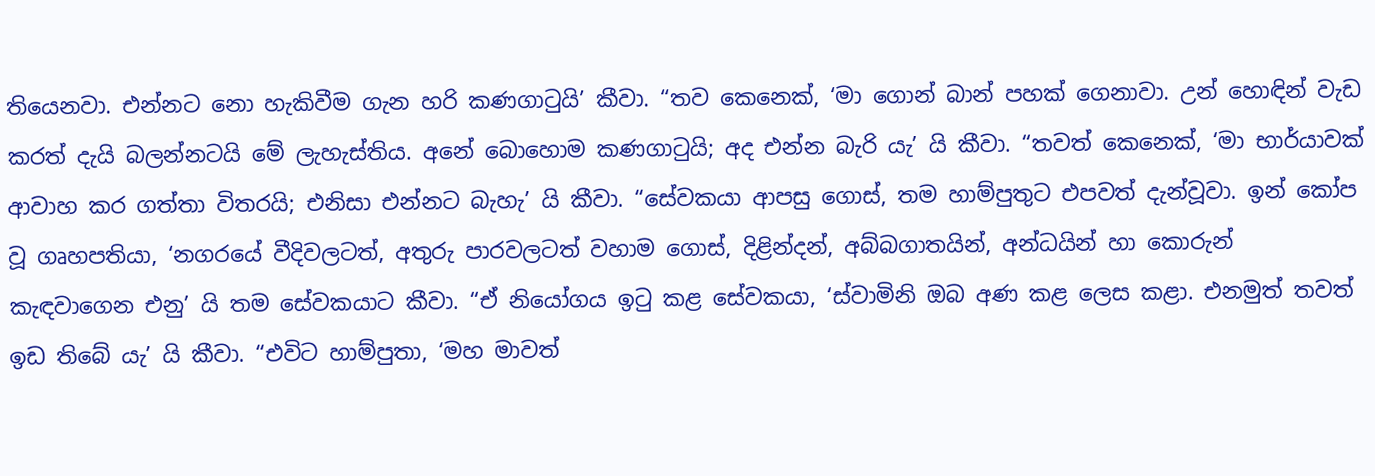තියෙනවා. එන්නට නො හැකිවීම ගැන හරි කණගාටුයි’ කීවා. “තව කෙනෙක්, ‘මා ගොන් බාන් පහක් ගෙනාවා. උන් හොඳින් වැඩ කරත් දැයි බලන්නටයි මේ ලැහැස්තිය. අනේ බොහොම කණගාටුයි; අද එන්න බැරි යැ’ යි කීවා. “තවත් කෙනෙක්, ‘මා භාර්යාවක් ආවාහ කර ගත්තා විතරයි; එනිසා එන්නට බැහැ’ යි කීවා. “සේවකයා ආපසු ගොස්, තම හාම්පුතුට එපවත් දැන්වූවා. ඉන් කෝප වූ ගෘහපතියා, ‘නගරයේ වීදිවලටත්, අතුරු පාරවලටත් වහාම ගොස්, දිළින්දන්, අබ්බගාතයින්, අන්ධයින් හා කොරුන් කැඳවාගෙන එනු’ යි තම සේවකයාට කීවා. “ඒ නියෝගය ඉටු කළ සේවකයා, ‘ස්වාමිනි ඔබ අණ කළ ලෙස කළා. එනමුත් තවත් ඉඩ තිබේ යැ’ යි කීවා. “එවිට හාම්පුතා, ‘මහ මාවත්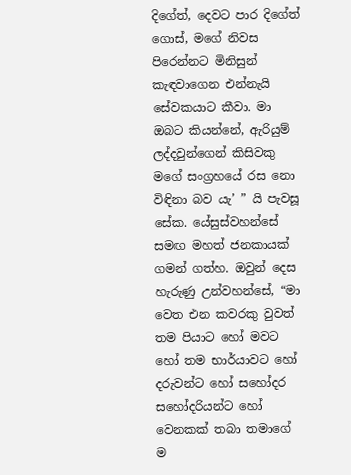දිගේත්, දෙවට පාර දිගේත් ගොස්, මගේ නිවස පිරෙන්නට මිනිසුන් කැඳවාගෙන එන්නැයි සේවකයාට කීවා. මා ඔබට කියන්නේ, ඇරියුම් ලද්දවුන්ගෙන් කිසිවකු මගේ සංග්‍රහයේ රස නො විඳිනා බව යැ’ ” යි පැවසූ සේක. යේසුස්වහන්සේ සමඟ මහත් ජනකායක් ගමන් ගත්හ. ඔවුන් දෙස හැරුණු උන්වහන්සේ, “මා වෙත එන කවරකු වුවත් තම පියාට හෝ මවට හෝ තම භාර්යාවට හෝ දරුවන්ට හෝ සහෝදර සහෝදරියන්ට හෝ වෙනකක් තබා තමාගේ ම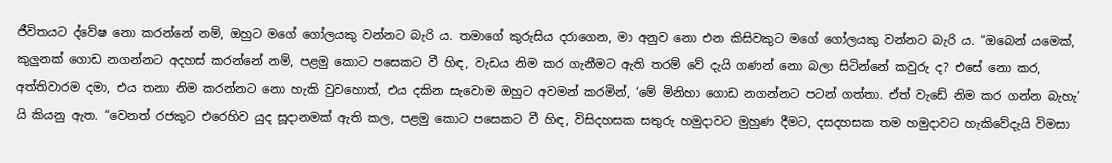ජීවිතයට ද්වේෂ නො කරන්නේ නම්, ඔහුට මගේ ගෝලයකු වන්නට බැරි ය. තමාගේ කුරුසිය දරාගෙන, මා අනුව නො එන කිසිවකුට මගේ ගෝලයකු වන්නට බැරි ය. “ඔබෙන් යමෙක්, කුලුනක් ගොඩ නගන්නට අදහස් කරන්නේ නම්, පළමු කොට පසෙකට වී හිඳ, වැඩය නිම කර ගැනීමට ඇති තරම් වේ දැයි ගණන් නො බලා සිටින්නේ කවුරු ද? එසේ නො කර, අත්තිවාරම දමා, එය තනා නිම කරන්නට නො හැකි වුවහොත්, එය දකින සැවොම ඔහුට අවමන් කරමින්, ‘මේ මිනිහා ගොඩ නගන්නට පටන් ගත්තා. ඒත් වැඩේ නිම කර ගන්න බැහැ’ යි කියනු ඇත. “වෙනත් රජකුට එරෙහිව යුද සූදානමක් ඇති කල, පළමු කොට පසෙකට වී හිඳ, විසිදහසක සතුරු හමුදාවට මුහුණ දීමට, දසදහසක තම හමුදාවට හැකිවේදැයි විමසා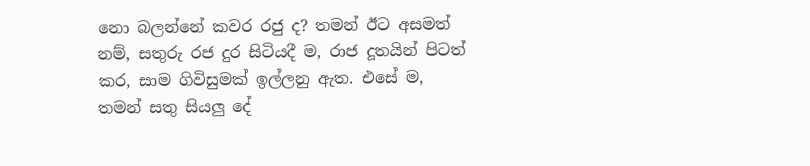නො බලන්නේ කවර රජු ද? තමන් ඊට අසමත් නම්, සතුරු රජ දුර සිටියදී ම, රාජ දූතයින් පිටත් කර, සාම ගිවිසුමක් ඉල්ලනු ඇත. එසේ ම, තමන් සතු සියලු දේ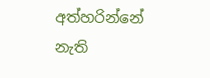අත්හරින්නේ නැති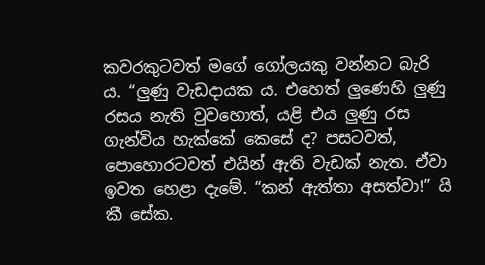කවරකුටවත් මගේ ගෝලයකු වන්නට බැරි ය. “ලුණු වැඩදායක ය. එහෙත් ලුණෙහි ලුණු රසය නැති වුවහොත්, යළි එය ලුණු රස ගැන්විය හැක්කේ කෙසේ ද? පසටවත්, පොහොරටවත් එයින් ඇති වැඩක් නැත. ඒවා ඉවත හෙළා දැමේ. “කන් ඇත්තා අසත්වා!” යි කී සේක.